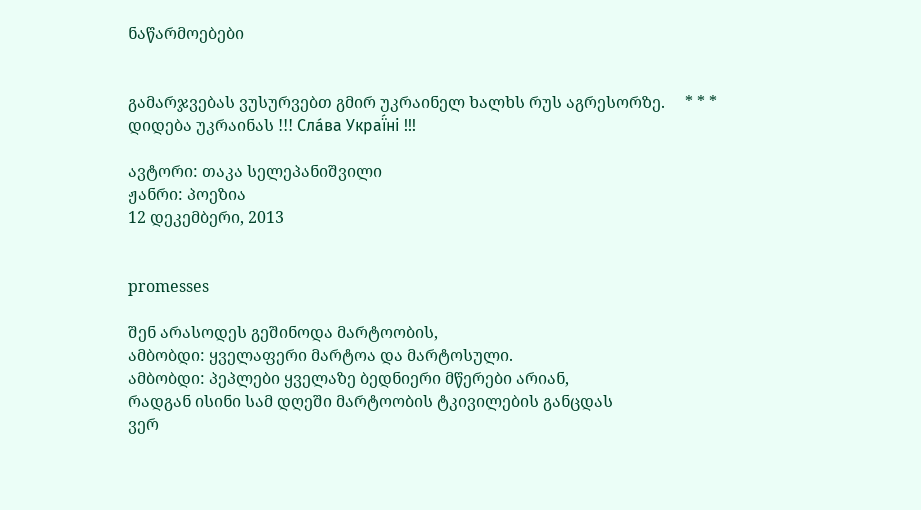ნაწარმოებები


გამარჯვებას ვუსურვებთ გმირ უკრაინელ ხალხს რუს აგრესორზე.     * * *     დიდება უკრაინას !!! Сла́ва Украї́ні !!!

ავტორი: თაკა სელეპანიშვილი
ჟანრი: პოეზია
12 დეკემბერი, 2013


promesses

შენ არასოდეს გეშინოდა მარტოობის,
ამბობდი: ყველაფერი მარტოა და მარტოსული.
ამბობდი: პეპლები ყველაზე ბედნიერი მწერები არიან,
რადგან ისინი სამ დღეში მარტოობის ტკივილების განცდას
ვერ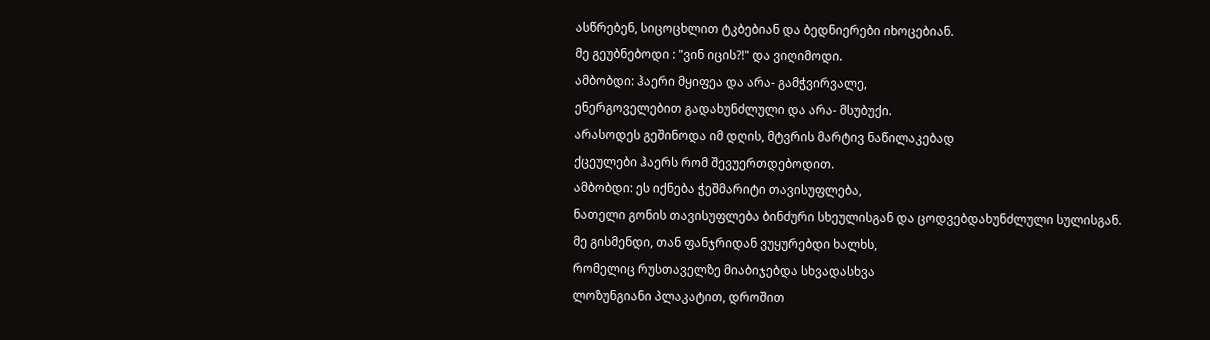ასწრებენ, სიცოცხლით ტკბებიან და ბედნიერები იხოცებიან.
მე გეუბნებოდი : "ვინ იცის?!" და ვიღიმოდი.
ამბობდი: ჰაერი მყიფეა და არა- გამჭვირვალე,
ენერგოველებით გადახუნძლული და არა- მსუბუქი.
არასოდეს გეშინოდა იმ დღის, მტვრის მარტივ ნაწილაკებად
ქცეულები ჰაერს რომ შევუერთდებოდით.
ამბობდი: ეს იქნება ჭეშმარიტი თავისუფლება,
ნათელი გონის თავისუფლება ბინძური სხეულისგან და ცოდვებდახუნძლული სულისგან.
მე გისმენდი, თან ფანჯრიდან ვუყურებდი ხალხს,
რომელიც რუსთაველზე მიაბიჯებდა სხვადასხვა
ლოზუნგიანი პლაკატით, დროშით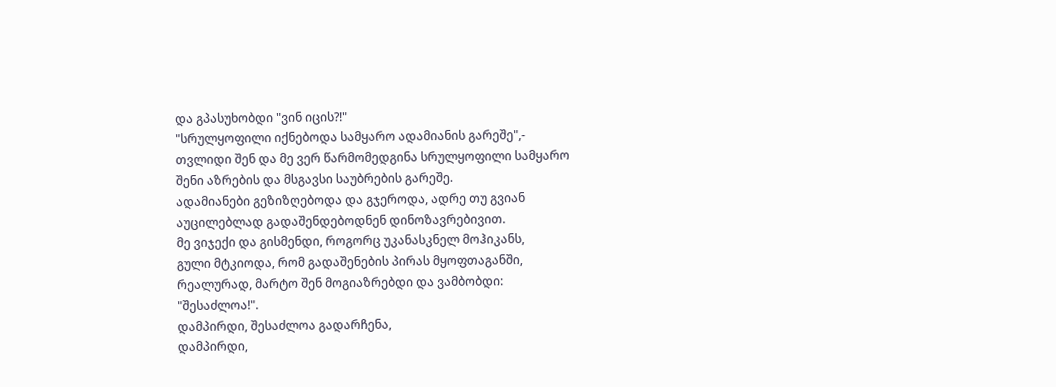და გპასუხობდი "ვინ იცის?!"
"სრულყოფილი იქნებოდა სამყარო ადამიანის გარეშე",-
თვლიდი შენ და მე ვერ წარმომედგინა სრულყოფილი სამყარო
შენი აზრების და მსგავსი საუბრების გარეშე.
ადამიანები გეზიზღებოდა და გჯეროდა, ადრე თუ გვიან
აუცილებლად გადაშენდებოდნენ დინოზავრებივით.
მე ვიჯექი და გისმენდი, როგორც უკანასკნელ მოჰიკანს,
გული მტკიოდა, რომ გადაშენების პირას მყოფთაგანში,
რეალურად, მარტო შენ მოგიაზრებდი და ვამბობდი:
"შესაძლოა!".
დამპირდი, შესაძლოა გადარჩენა,
დამპირდი,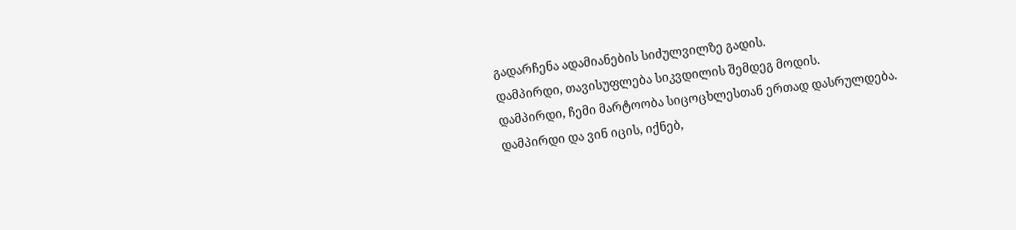გადარჩენა ადამიანების სიძულვილზე გადის.
დამპირდი, თავისუფლება სიკვდილის შემდეგ მოდის.
დამპირდი, ჩემი მარტოობა სიცოცხლესთან ერთად დასრულდება.
დამპირდი და ვინ იცის, იქნებ,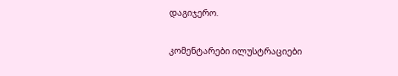დაგიჯერო.

კომენტარები ილუსტრაციები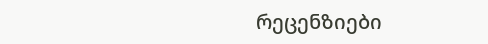რეცენზიები